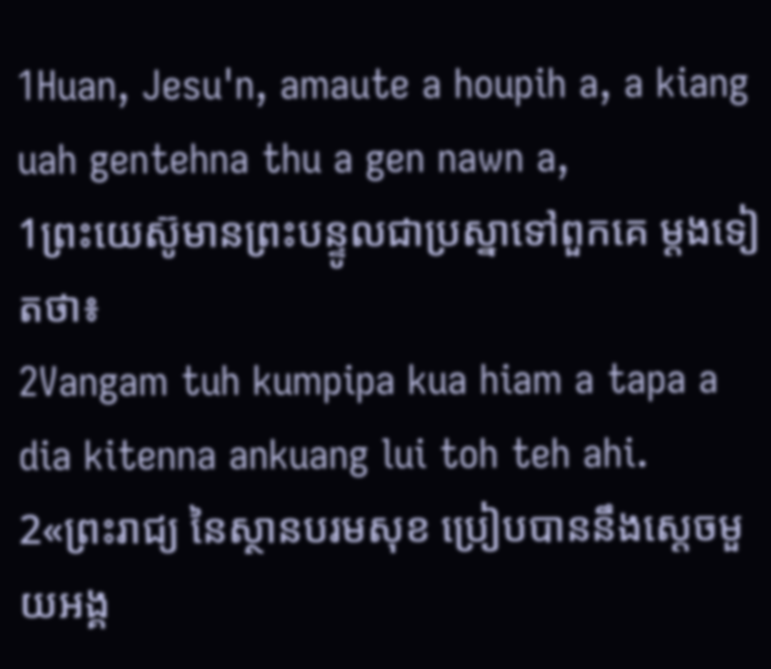1Huan, Jesu'n, amaute a houpih a, a kiang uah gentehna thu a gen nawn a,
1ព្រះយេស៊ូមានព្រះបន្ទូលជាប្រស្នាទៅពួកគេ ម្ដងទៀតថា៖
2Vangam tuh kumpipa kua hiam a tapa a dia kitenna ankuang lui toh teh ahi.
2«ព្រះរាជ្យ នៃស្ថានបរមសុខ ប្រៀបបាននឹងស្ដេចមួយអង្គ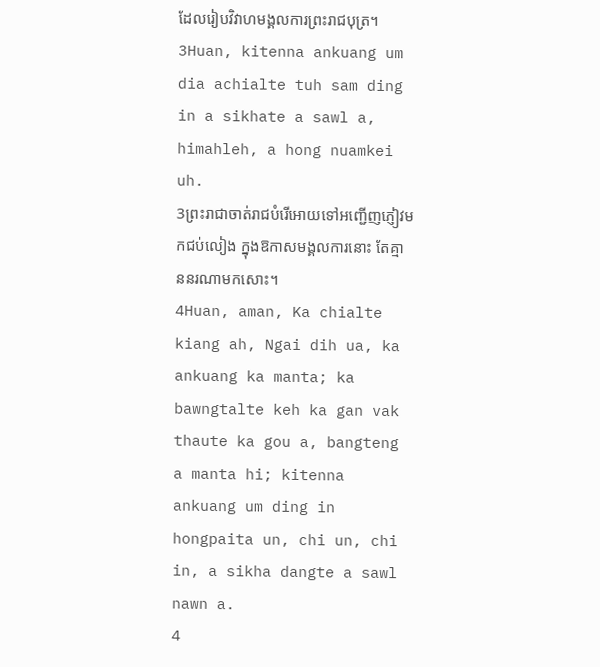ដែលរៀបវិវាហមង្គលការព្រះរាជបុត្រ។
3Huan, kitenna ankuang um dia achialte tuh sam ding in a sikhate a sawl a, himahleh, a hong nuamkei uh.
3ព្រះរាជាចាត់រាជបំរើអោយទៅអញ្ជើញភ្ញៀវមកជប់លៀង ក្នុងឱកាសមង្គលការនោះ តែគ្មាននរណាមកសោះ។
4Huan, aman, Ka chialte kiang ah, Ngai dih ua, ka ankuang ka manta; ka bawngtalte keh ka gan vak thaute ka gou a, bangteng a manta hi; kitenna ankuang um ding in hongpaita un, chi un, chi in, a sikha dangte a sawl nawn a.
4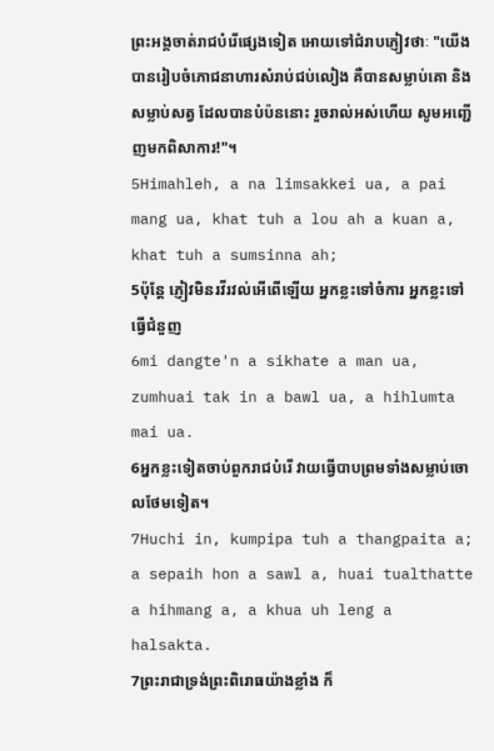ព្រះអង្គចាត់រាជបំរើផ្សេងទៀត អោយទៅជំរាបភ្ញៀវថាៈ "យើងបានរៀបចំភោជនាហារសំរាប់ជប់លៀង គឺបានសម្លាប់គោ និង សម្លាប់សត្វ ដែលបានបំប៉ននោះ រួចរាល់អស់ហើយ សូមអញ្ជើញមកពិសាការ!"។
5Himahleh, a na limsakkei ua, a pai mang ua, khat tuh a lou ah a kuan a, khat tuh a sumsinna ah;
5ប៉ុន្ដែ ភ្ញៀវមិនរវីរវល់អើពើឡើយ អ្នកខ្លះទៅចំការ អ្នកខ្លះទៅធ្វើជំនួញ
6mi dangte'n a sikhate a man ua, zumhuai tak in a bawl ua, a hihlumta mai ua.
6អ្នកខ្លះទៀតចាប់ពួករាជបំរើ វាយធ្វើបាបព្រមទាំងសម្លាប់ចោលថែមទៀត។
7Huchi in, kumpipa tuh a thangpaita a; a sepaih hon a sawl a, huai tualthatte a hihmang a, a khua uh leng a halsakta.
7ព្រះរាជាទ្រង់ព្រះពិរោធយ៉ាងខ្លាំង ក៏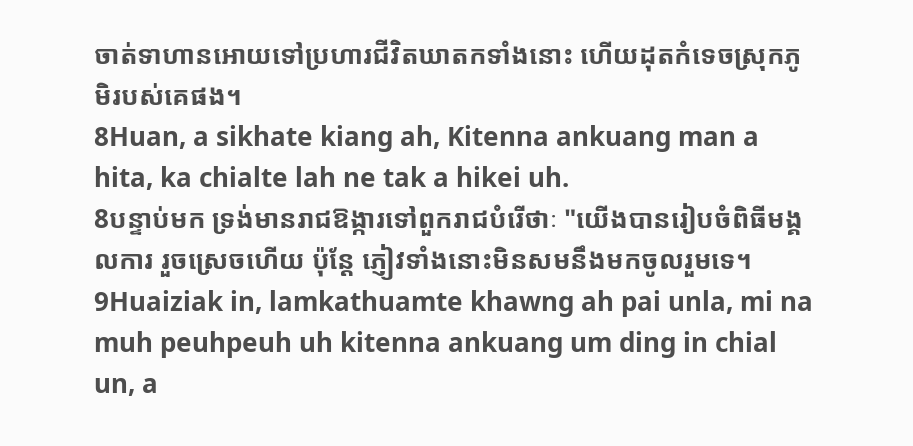ចាត់ទាហានអោយទៅប្រហារជីវិតឃាតកទាំងនោះ ហើយដុតកំទេចស្រុកភូមិរបស់គេផង។
8Huan, a sikhate kiang ah, Kitenna ankuang man a hita, ka chialte lah ne tak a hikei uh.
8បន្ទាប់មក ទ្រង់មានរាជឱង្ការទៅពួករាជបំរើថាៈ "យើងបានរៀបចំពិធីមង្គលការ រួចស្រេចហើយ ប៉ុន្ដែ ភ្ញៀវទាំងនោះមិនសមនឹងមកចូលរួមទេ។
9Huaiziak in, lamkathuamte khawng ah pai unla, mi na muh peuhpeuh uh kitenna ankuang um ding in chial un, a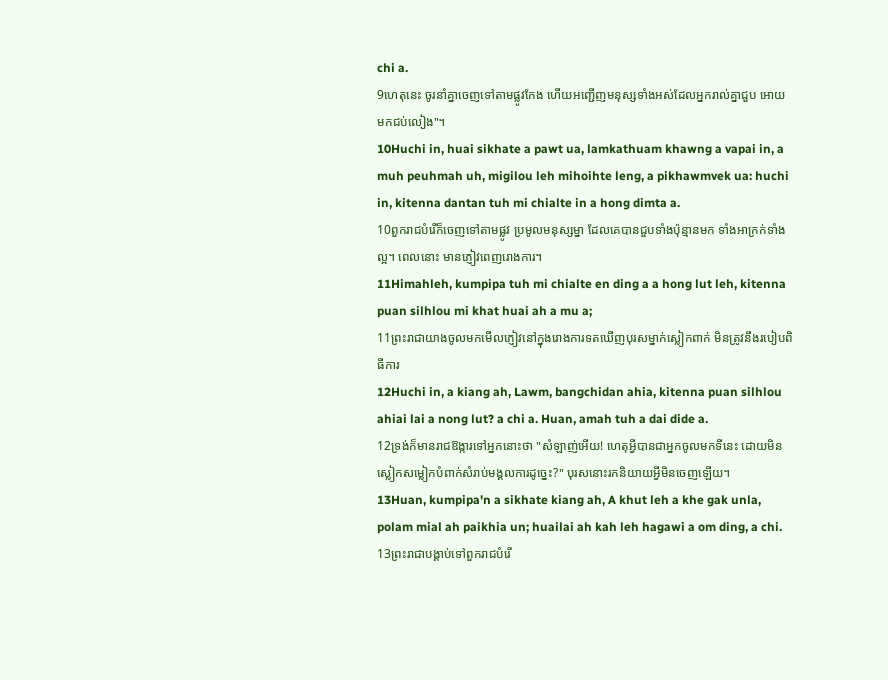chi a.
9ហេតុនេះ ចូរនាំគ្នាចេញទៅតាមផ្លូវកែង ហើយអញ្ជើញមនុស្សទាំងអស់ដែលអ្នករាល់គ្នាជួប អោយមកជប់លៀង"។
10Huchi in, huai sikhate a pawt ua, lamkathuam khawng a vapai in, a muh peuhmah uh, migilou leh mihoihte leng, a pikhawmvek ua: huchi in, kitenna dantan tuh mi chialte in a hong dimta a.
10ពួករាជបំរើក៏ចេញទៅតាមផ្លូវ ប្រមូលមនុស្សម្នា ដែលគេបានជួបទាំងប៉ុន្មានមក ទាំងអាក្រក់ទាំងល្អ។ ពេលនោះ មានភ្ញៀវពេញរោងការ។
11Himahleh, kumpipa tuh mi chialte en ding a a hong lut leh, kitenna puan silhlou mi khat huai ah a mu a;
11ព្រះរាជាយាងចូលមកមើលភ្ញៀវនៅក្នុងរោងការទតឃើញបុរសម្នាក់ស្លៀកពាក់ មិនត្រូវនឹងរបៀបពិធីការ
12Huchi in, a kiang ah, Lawm, bangchidan ahia, kitenna puan silhlou ahiai lai a nong lut? a chi a. Huan, amah tuh a dai dide a.
12ទ្រង់ក៏មានរាជឱង្ការទៅអ្នកនោះថា "សំឡាញ់អើយ! ហេតុអ្វីបានជាអ្នកចូលមកទីនេះ ដោយមិនស្លៀកសម្លៀកបំពាក់សំរាប់មង្គលការដូច្នេះ?" បុរសនោះរកនិយាយអ្វីមិនចេញឡើយ។
13Huan, kumpipa'n a sikhate kiang ah, A khut leh a khe gak unla, polam mial ah paikhia un; huailai ah kah leh hagawi a om ding, a chi.
13ព្រះរាជាបង្គាប់ទៅពួករាជបំរើ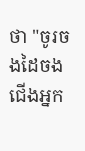ថា "ចូរចងដៃចងជើងអ្នក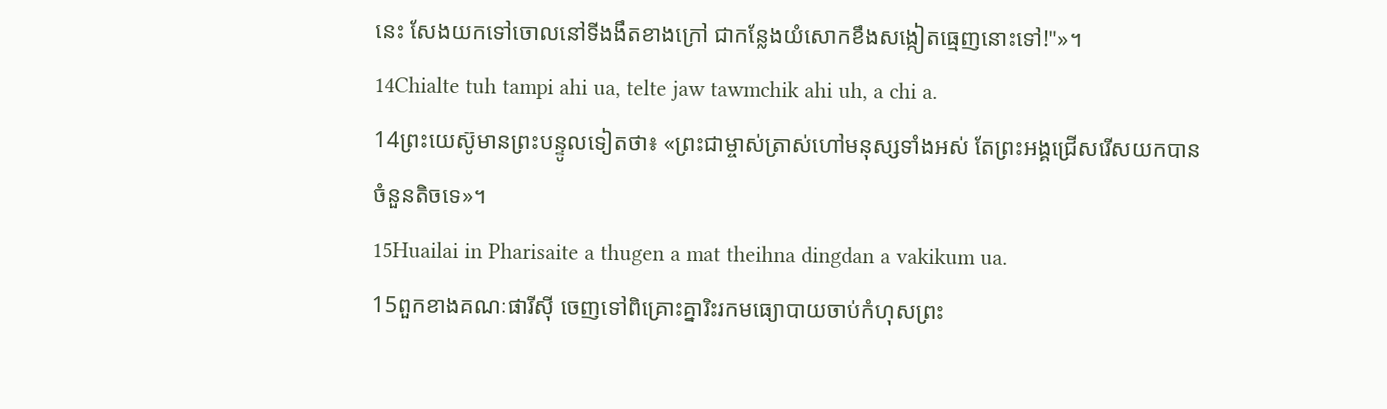នេះ សែងយកទៅចោលនៅទីងងឹតខាងក្រៅ ជាកន្លែងយំសោកខឹងសង្កៀតធ្មេញនោះទៅ!"»។
14Chialte tuh tampi ahi ua, telte jaw tawmchik ahi uh, a chi a.
14ព្រះយេស៊ូមានព្រះបន្ទូលទៀតថា៖ «ព្រះជាម្ចាស់ត្រាស់ហៅមនុស្សទាំងអស់ តែព្រះអង្គជ្រើសរើសយកបានចំនួនតិចទេ»។
15Huailai in Pharisaite a thugen a mat theihna dingdan a vakikum ua.
15ពួកខាងគណៈផារីស៊ី ចេញទៅពិគ្រោះគ្នារិះរកមធ្យោបាយចាប់កំហុសព្រះ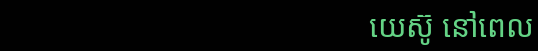យេស៊ូ នៅពេល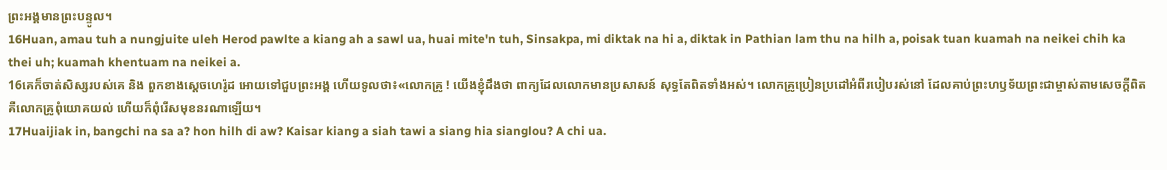ព្រះអង្គមានព្រះបន្ទូល។
16Huan, amau tuh a nungjuite uleh Herod pawlte a kiang ah a sawl ua, huai mite'n tuh, Sinsakpa, mi diktak na hi a, diktak in Pathian lam thu na hilh a, poisak tuan kuamah na neikei chih ka thei uh; kuamah khentuam na neikei a.
16គេក៏ចាត់សិស្សរបស់គេ និង ពួកខាងស្ដេចហេរ៉ូដ អោយទៅជួបព្រះអង្គ ហើយទូលថា៖«លោកគ្រូ ! យើងខ្ញុំដឹងថា ពាក្យដែលលោកមានប្រសាសន៍ សុទ្ធតែពិតទាំងអស់។ លោកគ្រូប្រៀនប្រដៅអំពីរបៀបរស់នៅ ដែលគាប់ព្រះហឫទ័យព្រះជាម្ចាស់តាមសេចក្ដីពិត គឺលោកគ្រូពុំយោគយល់ ហើយក៏ពុំរើសមុខនរណាឡើយ។
17Huaijiak in, bangchi na sa a? hon hilh di aw? Kaisar kiang a siah tawi a siang hia sianglou? A chi ua.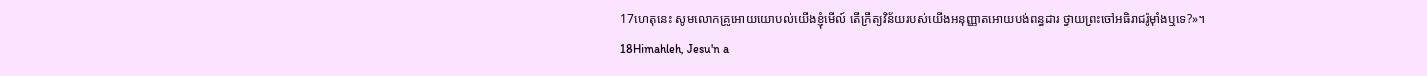17ហេតុនេះ សូមលោកគ្រូអោយយោបល់យើងខ្ញុំមើល៍ តើក្រឹត្យវិន័យរបស់យើងអនុញ្ញាតអោយបង់ពន្ធដារ ថ្វាយព្រះចៅអធិរាជរ៉ូម៉ាំងឬទេ?»។
18Himahleh, Jesu'n a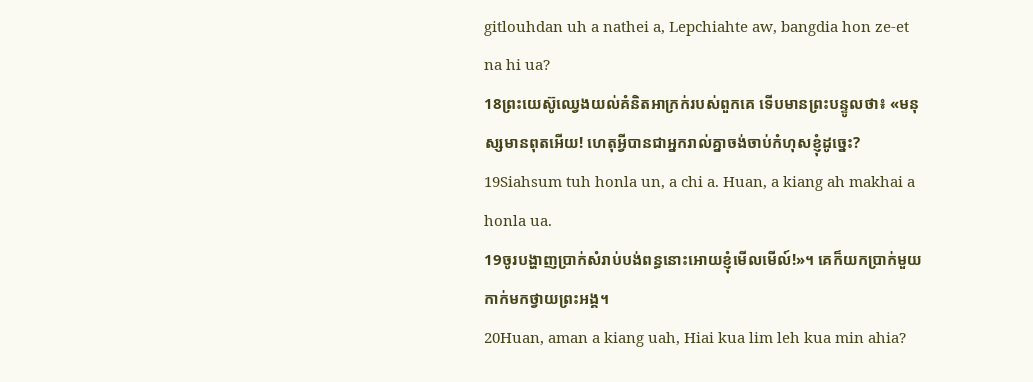gitlouhdan uh a nathei a, Lepchiahte aw, bangdia hon ze-et na hi ua?
18ព្រះយេស៊ូឈ្វេងយល់គំនិតអាក្រក់របស់ពួកគេ ទើបមានព្រះបន្ទូលថា៖ «មនុស្សមានពុតអើយ! ហេតុអ្វីបានជាអ្នករាល់គ្នាចង់ចាប់កំហុសខ្ញុំដូច្នេះ?
19Siahsum tuh honla un, a chi a. Huan, a kiang ah makhai a honla ua.
19ចូរបង្ហាញប្រាក់សំរាប់បង់ពន្ធនោះអោយខ្ញុំមើលមើល៍!»។ គេក៏យកប្រាក់មួយកាក់មកថ្វាយព្រះអង្គ។
20Huan, aman a kiang uah, Hiai kua lim leh kua min ahia?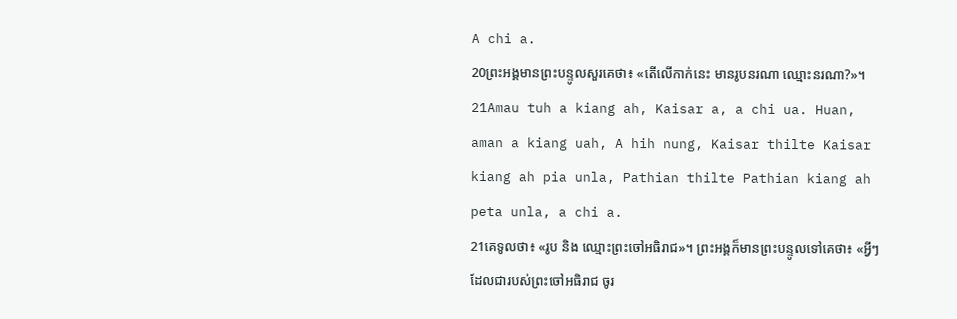A chi a.
20ព្រះអង្គមានព្រះបន្ទូលសួរគេថា៖ «តើលើកាក់នេះ មានរូបនរណា ឈ្មោះនរណា?»។
21Amau tuh a kiang ah, Kaisar a, a chi ua. Huan, aman a kiang uah, A hih nung, Kaisar thilte Kaisar kiang ah pia unla, Pathian thilte Pathian kiang ah peta unla, a chi a.
21គេទូលថា៖ «រូប និង ឈ្មោះព្រះចៅអធិរាជ»។ ព្រះអង្គក៏មានព្រះបន្ទូលទៅគេថា៖ «អ្វីៗដែលជារបស់ព្រះចៅអធិរាជ ចូរ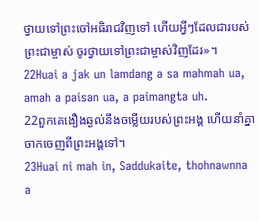ថ្វាយទៅព្រះចៅអធិរាជវិញទៅ ហើយអ្វីៗដែលជារបស់ព្រះជាម្ចាស់ ចូរថ្វាយទៅព្រះជាម្ចាស់វិញដែរ»។
22Huai a jak un lamdang a sa mahmah ua, amah a paisan ua, a paimangta uh.
22ពួកគេងឿងឆ្ងល់នឹងចម្លើយរបស់ព្រះអង្គ ហើយនាំគ្នាចាកចេញពីព្រះអង្គទៅ។
23Huai ni mah in, Saddukaite, thohnawnna a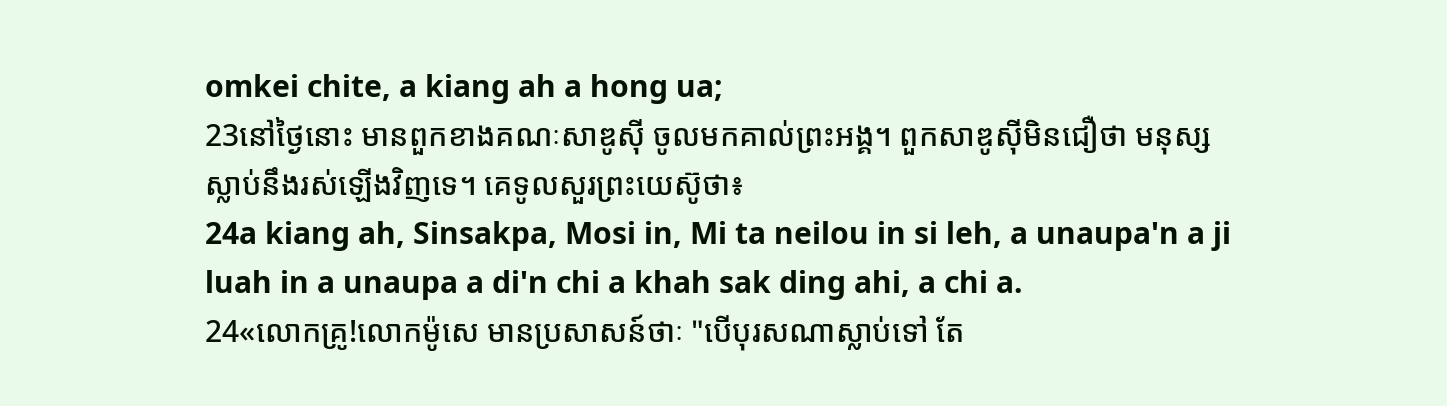omkei chite, a kiang ah a hong ua;
23នៅថ្ងៃនោះ មានពួកខាងគណៈសាឌូស៊ី ចូលមកគាល់ព្រះអង្គ។ ពួកសាឌូស៊ីមិនជឿថា មនុស្សស្លាប់នឹងរស់ឡើងវិញទេ។ គេទូលសួរព្រះយេស៊ូថា៖
24a kiang ah, Sinsakpa, Mosi in, Mi ta neilou in si leh, a unaupa'n a ji luah in a unaupa a di'n chi a khah sak ding ahi, a chi a.
24«លោកគ្រូ!លោកម៉ូសេ មានប្រសាសន៍ថាៈ "បើបុរសណាស្លាប់ទៅ តែ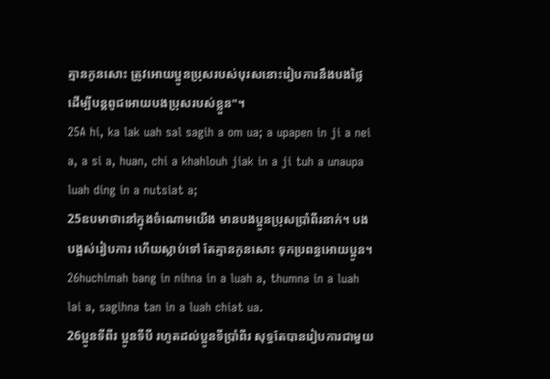គ្មានកូនសោះ ត្រូវអោយប្អូនប្រុសរបស់បុរសនោះរៀបការនឹងបងថ្លៃ ដើម្បីបន្ដពូជអោយបងប្រុសរបស់ខ្លួន"។
25A hi, ka lak uah sal sagih a om ua; a upapen in ji a nei a, a si a, huan, chi a khahlouh jiak in a ji tuh a unaupa luah ding in a nutsiat a;
25ឧបមាថានៅក្នុងចំណោមយើង មានបងប្អូនប្រុសប្រាំពីរនាក់។ បងបង្អស់រៀបការ ហើយស្លាប់ទៅ តែគ្មានកូនសោះ ទុកប្រពន្ធអោយប្អូន។
26huchimah bang in nihna in a luah a, thumna in a luah lai a, sagihna tan in a luah chiat ua.
26ប្អូនទីពីរ ប្អូនទីបី រហូតដល់ប្អូនទីប្រាំពីរ សុទ្ធតែបានរៀបការជាមួយ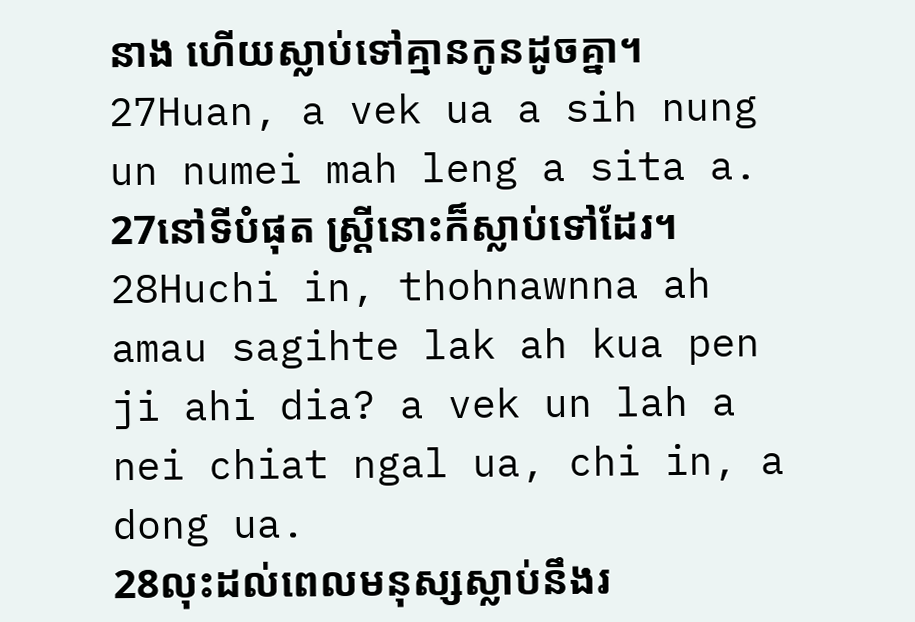នាង ហើយស្លាប់ទៅគ្មានកូនដូចគ្នា។
27Huan, a vek ua a sih nung un numei mah leng a sita a.
27នៅទីបំផុត ស្ដ្រីនោះក៏ស្លាប់ទៅដែរ។
28Huchi in, thohnawnna ah amau sagihte lak ah kua pen ji ahi dia? a vek un lah a nei chiat ngal ua, chi in, a dong ua.
28លុះដល់ពេលមនុស្សស្លាប់នឹងរ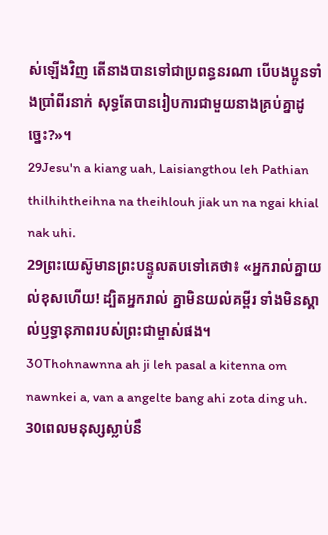ស់ឡើងវិញ តើនាងបានទៅជាប្រពន្ធនរណា បើបងប្អូនទាំងប្រាំពីរនាក់ សុទ្ធតែបានរៀបការជាមួយនាងគ្រប់គ្នាដូច្នេះ?»។
29Jesu'n a kiang uah, Laisiangthou leh Pathian thilhihtheihna na theihlouh jiak un na ngai khial nak uhi.
29ព្រះយេស៊ូមានព្រះបន្ទូលតបទៅគេថា៖ «អ្នករាល់គ្នាយល់ខុសហើយ! ដ្បិតអ្នករាល់ គ្នាមិនយល់គម្ពីរ ទាំងមិនស្គាល់ឫទ្ធានុភាពរបស់ព្រះជាម្ចាស់ផង។
30Thohnawnna ah ji leh pasal a kitenna om nawnkei a, van a angelte bang ahi zota ding uh.
30ពេលមនុស្សស្លាប់នឹ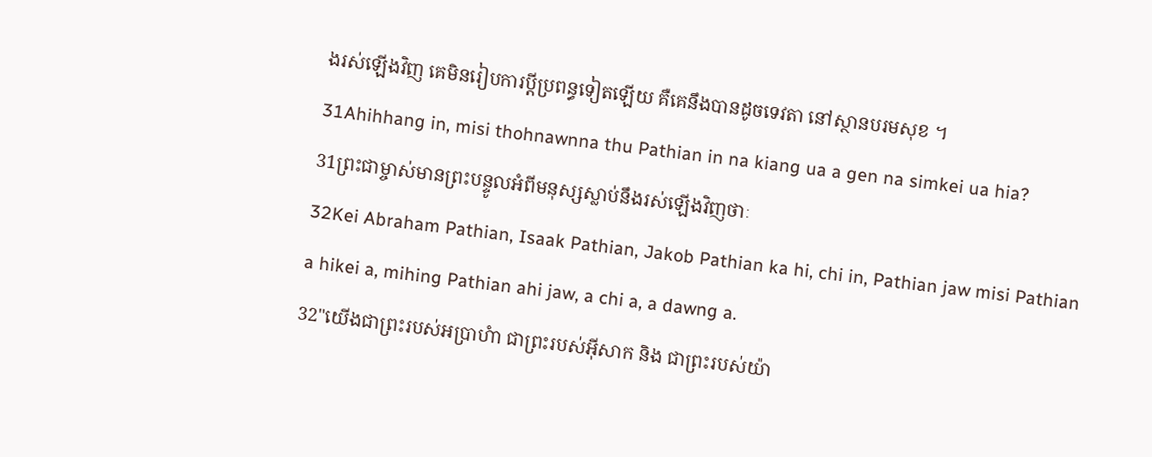ងរស់ឡើងវិញ គេមិនរៀបការប្ដីប្រពន្ធទៀតឡើយ គឺគេនឹងបានដូចទេវតា នៅស្ថានបរមសុខ ។
31Ahihhang in, misi thohnawnna thu Pathian in na kiang ua a gen na simkei ua hia?
31ព្រះជាម្ចាស់មានព្រះបន្ទូលអំពីមនុស្សស្លាប់នឹងរស់ឡើងវិញថាៈ
32Kei Abraham Pathian, Isaak Pathian, Jakob Pathian ka hi, chi in, Pathian jaw misi Pathian a hikei a, mihing Pathian ahi jaw, a chi a, a dawng a.
32"យើងជាព្រះរបស់អប្រាហំា ជាព្រះរបស់អ៊ីសាក និង ជាព្រះរបស់យ៉ា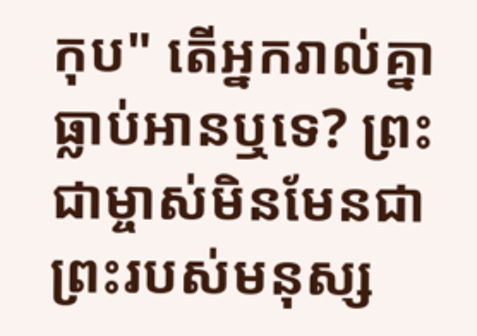កុប" តើអ្នករាល់គ្នាធ្លាប់អានឬទេ? ព្រះជាម្ចាស់មិនមែនជាព្រះរបស់មនុស្ស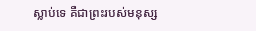ស្លាប់ទេ គឺជាព្រះរបស់មនុស្ស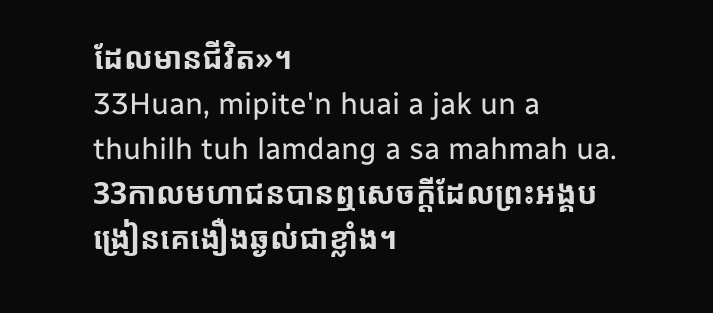ដែលមានជីវិត»។
33Huan, mipite'n huai a jak un a thuhilh tuh lamdang a sa mahmah ua.
33កាលមហាជនបានឮសេចក្ដីដែលព្រះអង្គបង្រៀនគេងឿងឆ្ងល់ជាខ្លាំង។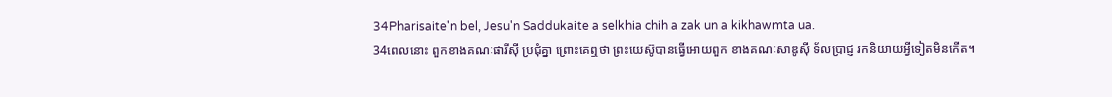34Pharisaite'n bel, Jesu'n Saddukaite a selkhia chih a zak un a kikhawmta ua.
34ពេលនោះ ពួកខាងគណៈផារីស៊ី ប្រជុំគ្នា ព្រោះគេឮថា ព្រះយេស៊ូបានធ្វើអោយពួក ខាងគណៈសាឌូស៊ី ទ័លប្រាជ្ញ រកនិយាយអ្វីទៀតមិនកើត។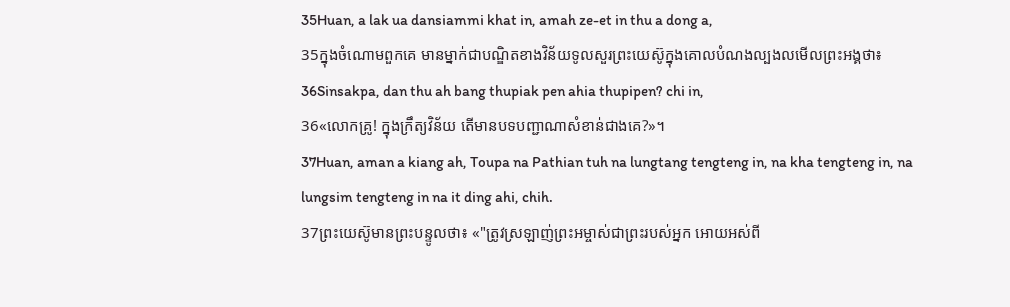35Huan, a lak ua dansiammi khat in, amah ze-et in thu a dong a,
35ក្នុងចំណោមពួកគេ មានម្នាក់ជាបណ្ឌិតខាងវិន័យទូលសួរព្រះយេស៊ូក្នុងគោលបំណងល្បងលមើលព្រះអង្គថា៖
36Sinsakpa, dan thu ah bang thupiak pen ahia thupipen? chi in,
36«លោកគ្រូ! ក្នុងក្រឹត្យវិន័យ តើមានបទបញ្ជាណាសំខាន់ជាងគេ?»។
37Huan, aman a kiang ah, Toupa na Pathian tuh na lungtang tengteng in, na kha tengteng in, na lungsim tengteng in na it ding ahi, chih.
37ព្រះយេស៊ូមានព្រះបន្ទូលថា៖ «"ត្រូវស្រឡាញ់ព្រះអម្ចាស់ជាព្រះរបស់អ្នក អោយអស់ពី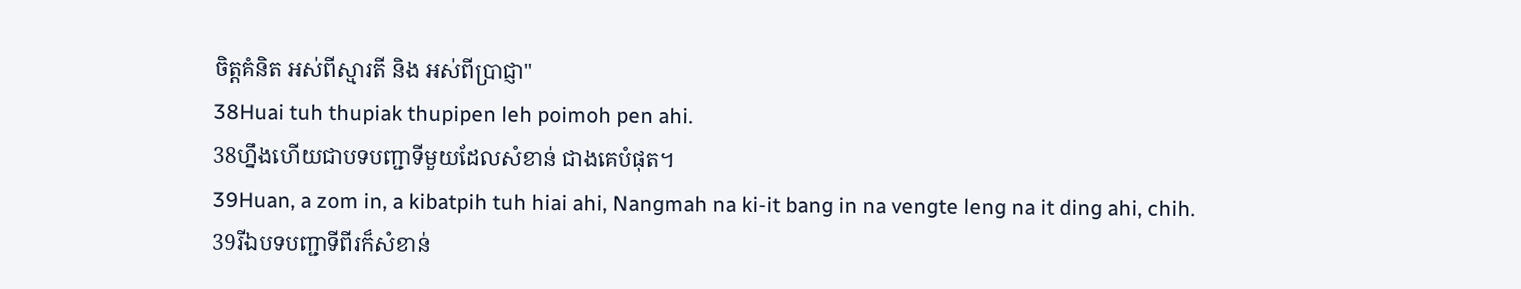ចិត្ដគំនិត អស់ពីស្មារតី និង អស់ពីប្រាជ្ញា"
38Huai tuh thupiak thupipen leh poimoh pen ahi.
38ហ្នឹងហើយជាបទបញ្ជាទីមួយដែលសំខាន់ ជាងគេបំផុត។
39Huan, a zom in, a kibatpih tuh hiai ahi, Nangmah na ki-it bang in na vengte leng na it ding ahi, chih.
39រីឯបទបញ្ជាទីពីរក៏សំខាន់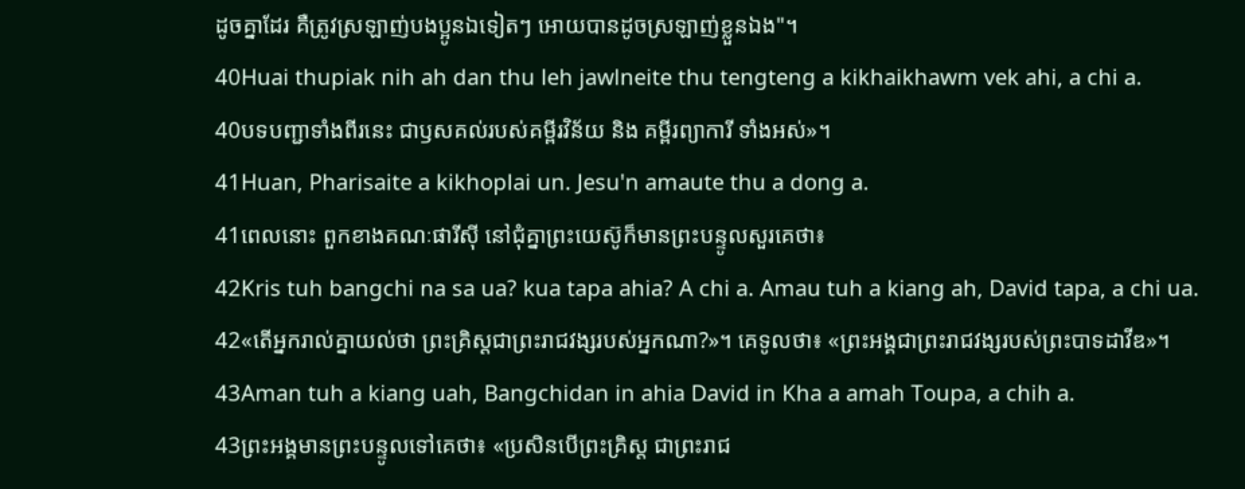ដូចគ្នាដែរ គឺត្រូវស្រឡាញ់បងប្អូនឯទៀតៗ អោយបានដូចស្រឡាញ់ខ្លួនឯង"។
40Huai thupiak nih ah dan thu leh jawlneite thu tengteng a kikhaikhawm vek ahi, a chi a.
40បទបញ្ជាទាំងពីរនេះ ជាឫសគល់របស់គម្ពីរវិន័យ និង គម្ពីរព្យាការី ទាំងអស់»។
41Huan, Pharisaite a kikhoplai un. Jesu'n amaute thu a dong a.
41ពេលនោះ ពួកខាងគណៈផារីស៊ី នៅជុំគ្នាព្រះយេស៊ូក៏មានព្រះបន្ទូលសួរគេថា៖
42Kris tuh bangchi na sa ua? kua tapa ahia? A chi a. Amau tuh a kiang ah, David tapa, a chi ua.
42«តើអ្នករាល់គ្នាយល់ថា ព្រះគ្រិស្ដជាព្រះរាជវង្សរបស់អ្នកណា?»។ គេទូលថា៖ «ព្រះអង្គជាព្រះរាជវង្សរបស់ព្រះបាទដាវីឌ»។
43Aman tuh a kiang uah, Bangchidan in ahia David in Kha a amah Toupa, a chih a.
43ព្រះអង្គមានព្រះបន្ទូលទៅគេថា៖ «ប្រសិនបើព្រះគ្រិស្ដ ជាព្រះរាជ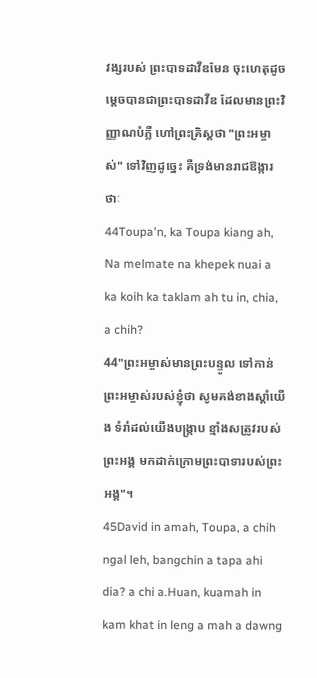វង្សរបស់ ព្រះបាទដាវីឌមែន ចុះហេតុដូចម្ដេចបានជាព្រះបាទដាវីឌ ដែលមានព្រះវិញ្ញាណបំភ្លឺ ហៅព្រះគ្រិស្ដថា "ព្រះអម្ចាស់" ទៅវិញដូច្នេះ គឺទ្រង់មានរាជឱង្ការថាៈ
44Toupa'n, ka Toupa kiang ah, Na melmate na khepek nuai a ka koih ka taklam ah tu in, chia, a chih?
44"ព្រះអម្ចាស់មានព្រះបន្ទូល ទៅកាន់ព្រះអម្ចាស់របស់ខ្ញុំថា សូមគង់ខាងស្ដាំយើង ទំរាំដល់យើងបង្ក្រាប ខ្មាំងសត្រូវរបស់ព្រះអង្គ មកដាក់ក្រោមព្រះបាទារបស់ព្រះអង្គ"។
45David in amah, Toupa, a chih ngal leh, bangchin a tapa ahi dia? a chi a.Huan, kuamah in kam khat in leng a mah a dawng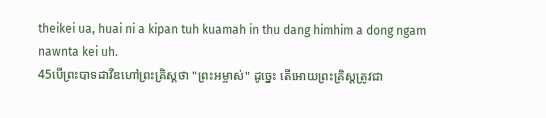theikei ua, huai ni a kipan tuh kuamah in thu dang himhim a dong ngam nawnta kei uh.
45បើព្រះបាទដាវីឌហៅព្រះគ្រិស្ដថា "ព្រះអម្ចាស់" ដូច្នេះ តើអោយព្រះគ្រិស្ដត្រូវជា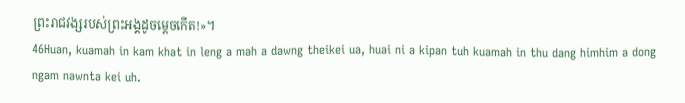ព្រះរាជវង្សរបស់ព្រះអង្គដូចម្ដេចកើត!»។
46Huan, kuamah in kam khat in leng a mah a dawng theikei ua, huai ni a kipan tuh kuamah in thu dang himhim a dong ngam nawnta kei uh.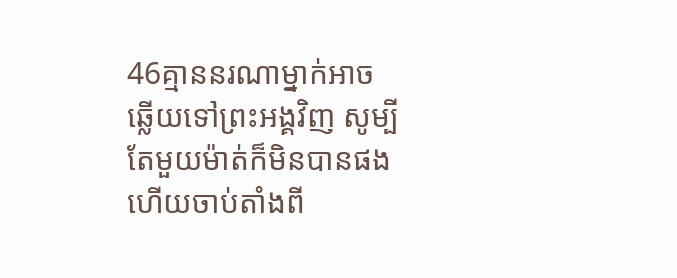46គ្មាននរណាម្នាក់អាចឆ្លើយទៅព្រះអង្គវិញ សូម្បីតែមួយម៉ាត់ក៏មិនបានផង ហើយចាប់តាំងពី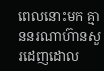ពេលនោះមក គ្មាននរណាហ៊ានសួរដេញដោល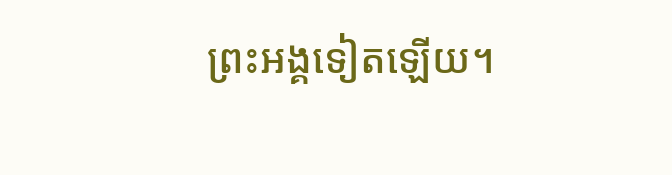ព្រះអង្គទៀតឡើយ។